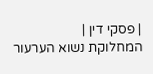| פסקי דין |
המחלוקת נשוא הערעור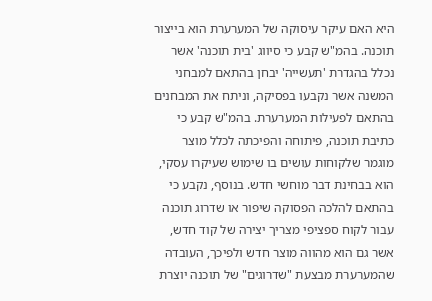היא האם עיקר עיסוקה של המערערת הוא בייצור תוכנה. בהמ"ש קבע כי סיווג 'בית תוכנה' אשר נכלל בהגדרת 'תעשייה' יבחן בהתאם למבחני המשנה אשר נקבעו בפסיקה, וניתח את המבחנים בהתאם לפעילות המערערת. בהמ"ש קבע כי כתיבת תוכנה, פיתוחה והפיכתה לכלל מוצר מוגמר שלקוחות עושים בו שימוש שעיקרו עסקי, הוא בבחינת דבר מוחשי חדש. בנוסף, נקבע כי בהתאם להלכה הפסוקה שיפור או שדרוג תוכנה עבור לקוח ספציפי מצריך יצירה של קוד חדש, אשר גם הוא מהווה מוצר חדש ולפיכך, העובדה שהמערערת מבצעת "שדרוגים" של תוכנה יוצרת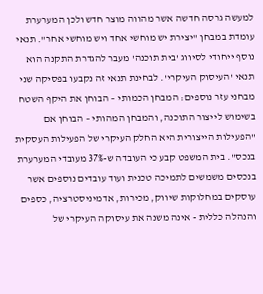למעשה גרסה חדשה אשר מהווה מוצר חדש ולכן המערערת עומדת במבחן "יצירת יש מוחשי אחד ויש מוחשי אחר". תנאי נוסף ייחודי לסיווג 'בית תוכנה' מעבר להגדרת התקנה הוא תנאי 'העיסוק העיקרי'. לבחינת תנאי זה נקבעו בפסיקה שני מבחני עזר נוספים: המבחן הכמותי – הבוחן את היקף השטח בשימוש לייצור התוכנה, והמבחן המהותי – הבוחן אם "הפעילות הייצורית היא החלק העיקרי של הפעילות העסקית בנכס". בית המשפט קבע כי העובדה ש-37% מעובדי המערערת בנכסים משמשים לתמיכה טכנית ועוד עובדים נוספים אשר עוסקים במחלוקות שיווק, מכירות, אדמיניסטרציה, כספים והנהלה כללית - אינה משנה את עיסוקה העיקרי של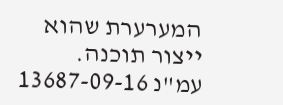המערערת שהוא ייצור תוכנה.
עמ"נ 13687-09-16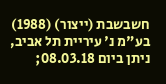חשבשבת (ייצור) (1988) בע"מ נ' עיריית תל אביב, ניתן ביום 08.03.18;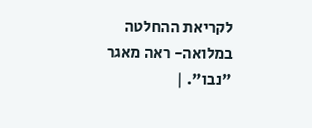לקריאת ההחלטה במלואה- ראה מאגר "נבו". |